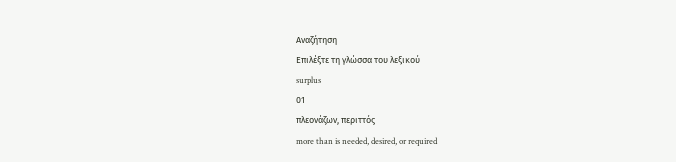Αναζήτηση
Επιλέξτε τη γλώσσα του λεξικού
surplus
01
πλεονάζων, περιττός
more than is needed, desired, or required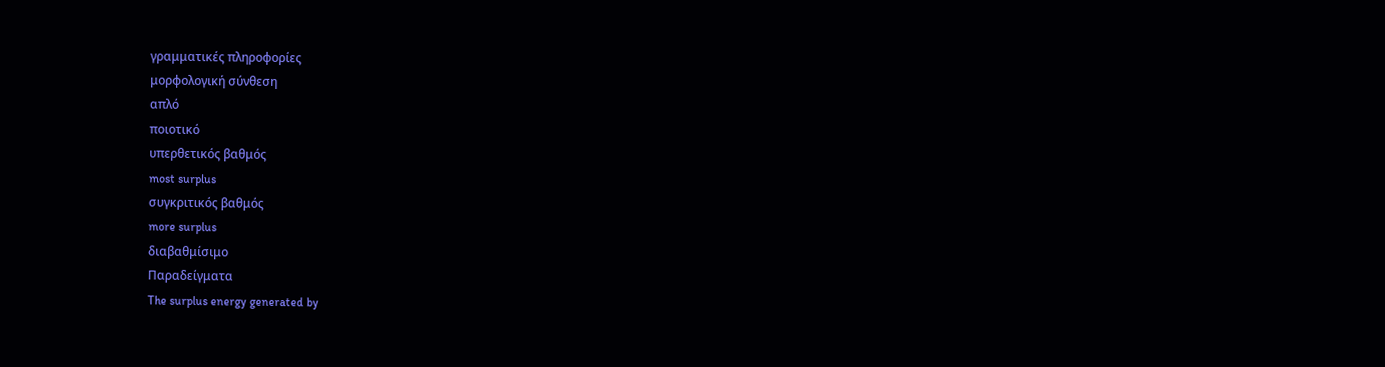γραμματικές πληροφορίες
μορφολογική σύνθεση
απλό
ποιοτικό
υπερθετικός βαθμός
most surplus
συγκριτικός βαθμός
more surplus
διαβαθμίσιμο
Παραδείγματα
The surplus energy generated by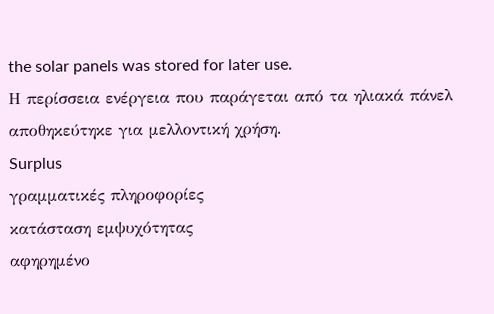the solar panels was stored for later use.
Η περίσσεια ενέργεια που παράγεται από τα ηλιακά πάνελ αποθηκεύτηκε για μελλοντική χρήση.
Surplus
γραμματικές πληροφορίες
κατάσταση εμψυχότητας
αφηρημένο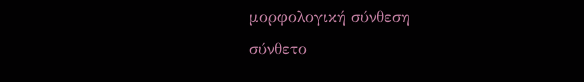μορφολογική σύνθεση
σύνθετο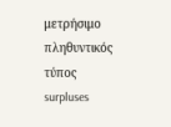μετρήσιμο
πληθυντικός τύπος
surpluses